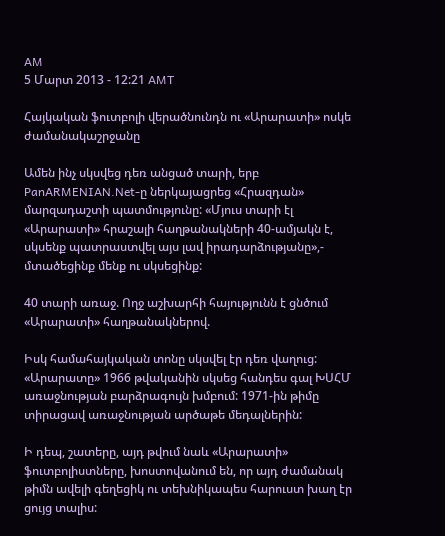AM
5 Մարտ 2013 - 12:21 AMT

Հայկական ֆուտբոլի վերածնունդն ու «Արարատի» ոսկե ժամանակաշրջանը

Ամեն ինչ սկսվեց դեռ անցած տարի, երբ PanARMENIAN.Net-ը ներկայացրեց «Հրազդան» մարզադաշտի պատմությունը: «Մյուս տարի էլ «Արարատի» հրաշալի հաղթանակների 40-ամյակն է, սկսենք պատրաստվել այս լավ իրադարձությանը»,- մտածեցինք մենք ու սկսեցինք:

40 տարի առաջ. Ողջ աշխարհի հայությունն է ցնծում «Արարատի» հաղթանակներով.

Իսկ համահայկական տոնը սկսվել էր դեռ վաղուց: «Արարատը» 1966 թվականին սկսեց հանդես գալ ԽՍՀՄ առաջնության բարձրագույն խմբում: 1971-ին թիմը տիրացավ առաջնության արծաթե մեդալներին:

Ի դեպ, շատերը, այդ թվում նաև «Արարատի» ֆուտբոլիստները, խոստովանում են, որ այդ ժամանակ թիմն ավելի գեղեցիկ ու տեխնիկապես հարուստ խաղ էր ցույց տալիս: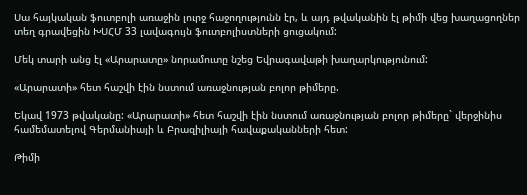Սա հայկական ֆուտբոլի առաջին լուրջ հաջողությունն էր, և այդ թվականին էլ թիմի վեց խաղացողներ տեղ գրավեցին ԽՍՀՄ 33 լավագույն ֆուտբոլիստների ցուցակում:

Մեկ տարի անց էլ «Արարատը» նորամուտը նշեց Եվրագավաթի խաղարկությունում:

«Արարատի» հետ հաշվի էին նստում առաջնության բոլոր թիմերը.

Եկավ 1973 թվականը: «Արարատի» հետ հաշվի էին նստում առաջնության բոլոր թիմերը` վերջինիս համեմատելով Գերմանիայի և Բրազիլիայի հավաքականների հետ:

Թիմի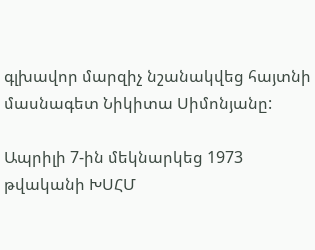գլխավոր մարզիչ նշանակվեց հայտնի մասնագետ Նիկիտա Սիմոնյանը:

Ապրիլի 7-ին մեկնարկեց 1973 թվականի ԽՍՀՄ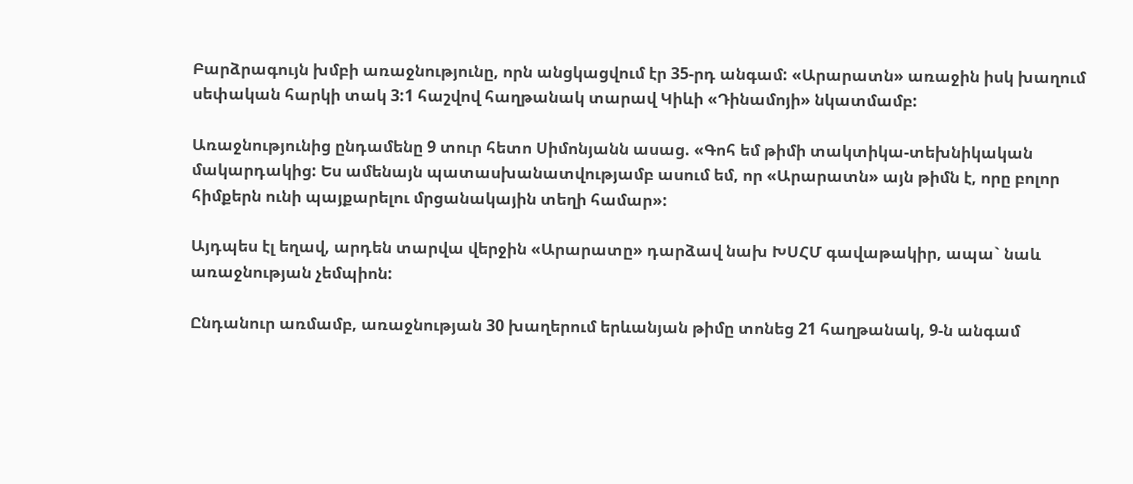Բարձրագույն խմբի առաջնությունը, որն անցկացվում էր 35-րդ անգամ: «Արարատն» առաջին իսկ խաղում սեփական հարկի տակ 3:1 հաշվով հաղթանակ տարավ Կիևի «Դինամոյի» նկատմամբ:

Առաջնությունից ընդամենը 9 տուր հետո Սիմոնյանն ասաց. «Գոհ եմ թիմի տակտիկա-տեխնիկական մակարդակից: Ես ամենայն պատասխանատվությամբ ասում եմ, որ «Արարատն» այն թիմն է, որը բոլոր հիմքերն ունի պայքարելու մրցանակային տեղի համար»:

Այդպես էլ եղավ, արդեն տարվա վերջին «Արարատը» դարձավ նախ ԽՍՀՄ գավաթակիր, ապա` նաև առաջնության չեմպիոն:

Ընդանուր առմամբ, առաջնության 30 խաղերում երևանյան թիմը տոնեց 21 հաղթանակ, 9-ն անգամ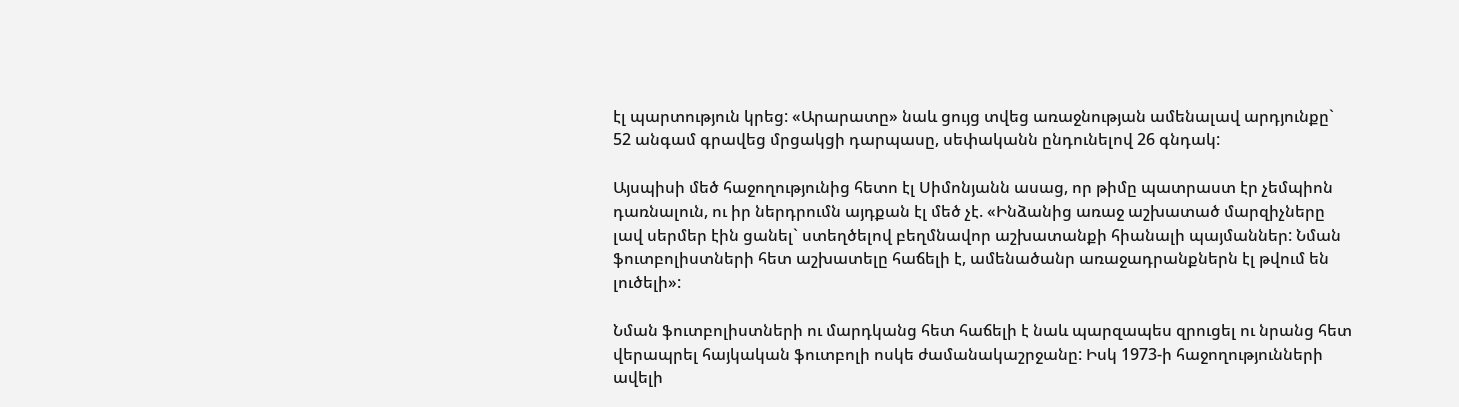էլ պարտություն կրեց: «Արարատը» նաև ցույց տվեց առաջնության ամենալավ արդյունքը` 52 անգամ գրավեց մրցակցի դարպասը, սեփականն ընդունելով 26 գնդակ:

Այսպիսի մեծ հաջողությունից հետո էլ Սիմոնյանն ասաց, որ թիմը պատրաստ էր չեմպիոն դառնալուն, ու իր ներդրումն այդքան էլ մեծ չէ. «Ինձանից առաջ աշխատած մարզիչները լավ սերմեր էին ցանել` ստեղծելով բեղմնավոր աշխատանքի հիանալի պայմաններ: Նման ֆուտբոլիստների հետ աշխատելը հաճելի է, ամենածանր առաջադրանքներն էլ թվում են լուծելի»:

Նման ֆուտբոլիստների ու մարդկանց հետ հաճելի է նաև պարզապես զրուցել ու նրանց հետ վերապրել հայկական ֆուտբոլի ոսկե ժամանակաշրջանը: Իսկ 1973-ի հաջողությունների ավելի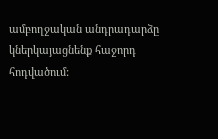ամբողջական անդրադարձը կներկայացնենք հաջորդ հոդվածում: